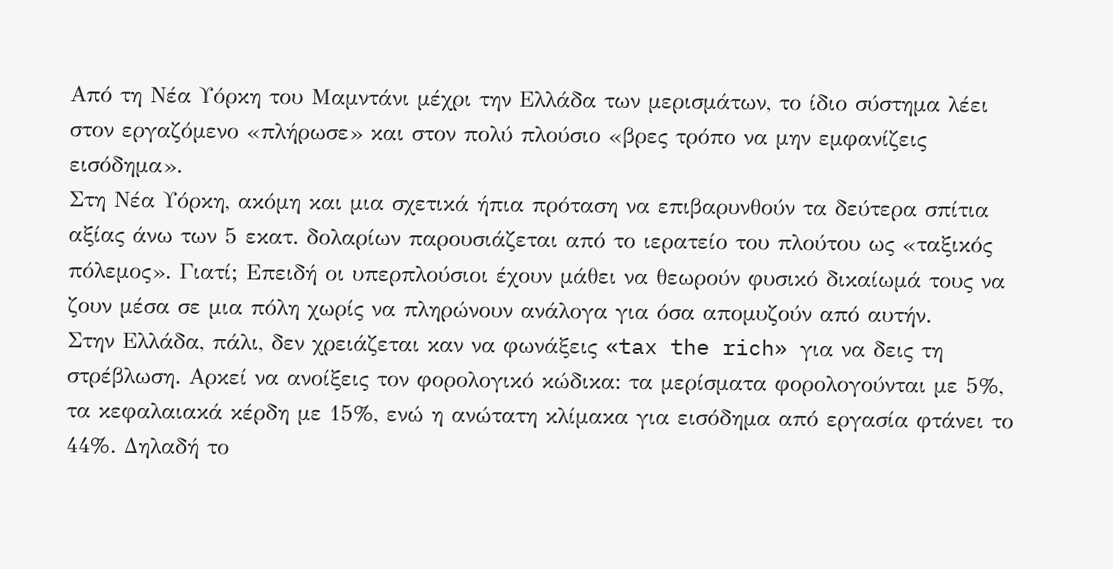Από τη Νέα Υόρκη του Μαμντάνι μέχρι την Ελλάδα των μερισμάτων, το ίδιο σύστημα λέει στον εργαζόμενο «πλήρωσε» και στον πολύ πλούσιο «βρες τρόπο να μην εμφανίζεις εισόδημα».
Στη Νέα Υόρκη, ακόμη και μια σχετικά ήπια πρόταση να επιβαρυνθούν τα δεύτερα σπίτια αξίας άνω των 5 εκατ. δολαρίων παρουσιάζεται από το ιερατείο του πλούτου ως «ταξικός πόλεμος». Γιατί; Επειδή οι υπερπλούσιοι έχουν μάθει να θεωρούν φυσικό δικαίωμά τους να ζουν μέσα σε μια πόλη χωρίς να πληρώνουν ανάλογα για όσα απομυζούν από αυτήν.
Στην Ελλάδα, πάλι, δεν χρειάζεται καν να φωνάξεις «tax the rich» για να δεις τη στρέβλωση. Αρκεί να ανοίξεις τον φορολογικό κώδικα: τα μερίσματα φορολογούνται με 5%, τα κεφαλαιακά κέρδη με 15%, ενώ η ανώτατη κλίμακα για εισόδημα από εργασία φτάνει το 44%. Δηλαδή το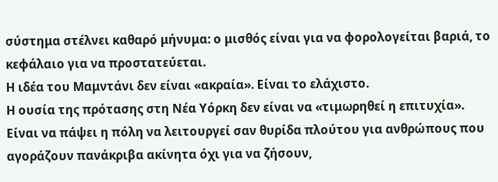σύστημα στέλνει καθαρό μήνυμα: ο μισθός είναι για να φορολογείται βαριά, το κεφάλαιο για να προστατεύεται.
Η ιδέα του Μαμντάνι δεν είναι «ακραία». Είναι το ελάχιστο.
Η ουσία της πρότασης στη Νέα Υόρκη δεν είναι να «τιμωρηθεί η επιτυχία». Είναι να πάψει η πόλη να λειτουργεί σαν θυρίδα πλούτου για ανθρώπους που αγοράζουν πανάκριβα ακίνητα όχι για να ζήσουν,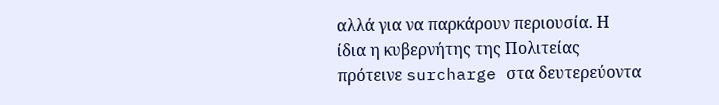αλλά για να παρκάρουν περιουσία. Η ίδια η κυβερνήτης της Πολιτείας πρότεινε surcharge στα δευτερεύοντα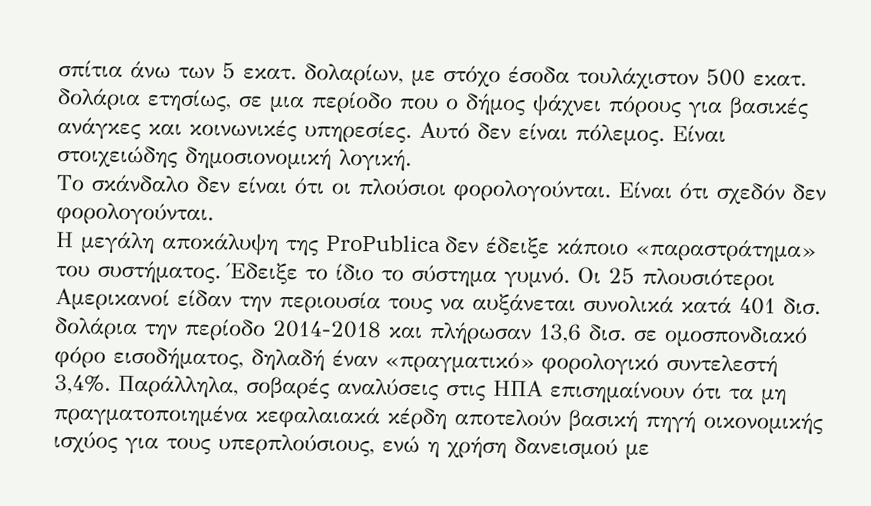σπίτια άνω των 5 εκατ. δολαρίων, με στόχο έσοδα τουλάχιστον 500 εκατ. δολάρια ετησίως, σε μια περίοδο που ο δήμος ψάχνει πόρους για βασικές ανάγκες και κοινωνικές υπηρεσίες. Αυτό δεν είναι πόλεμος. Είναι στοιχειώδης δημοσιονομική λογική.
Το σκάνδαλο δεν είναι ότι οι πλούσιοι φορολογούνται. Είναι ότι σχεδόν δεν φορολογούνται.
Η μεγάλη αποκάλυψη της ProPublica δεν έδειξε κάποιο «παραστράτημα» του συστήματος. Έδειξε το ίδιο το σύστημα γυμνό. Οι 25 πλουσιότεροι Αμερικανοί είδαν την περιουσία τους να αυξάνεται συνολικά κατά 401 δισ. δολάρια την περίοδο 2014-2018 και πλήρωσαν 13,6 δισ. σε ομοσπονδιακό φόρο εισοδήματος, δηλαδή έναν «πραγματικό» φορολογικό συντελεστή 3,4%. Παράλληλα, σοβαρές αναλύσεις στις ΗΠΑ επισημαίνουν ότι τα μη πραγματοποιημένα κεφαλαιακά κέρδη αποτελούν βασική πηγή οικονομικής ισχύος για τους υπερπλούσιους, ενώ η χρήση δανεισμού με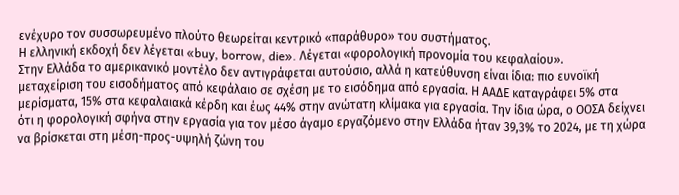ενέχυρο τον συσσωρευμένο πλούτο θεωρείται κεντρικό «παράθυρο» του συστήματος.
Η ελληνική εκδοχή δεν λέγεται «buy, borrow, die». Λέγεται «φορολογική προνομία του κεφαλαίου».
Στην Ελλάδα το αμερικανικό μοντέλο δεν αντιγράφεται αυτούσιο, αλλά η κατεύθυνση είναι ίδια: πιο ευνοϊκή μεταχείριση του εισοδήματος από κεφάλαιο σε σχέση με το εισόδημα από εργασία. Η ΑΑΔΕ καταγράφει 5% στα μερίσματα, 15% στα κεφαλαιακά κέρδη και έως 44% στην ανώτατη κλίμακα για εργασία. Την ίδια ώρα, ο ΟΟΣΑ δείχνει ότι η φορολογική σφήνα στην εργασία για τον μέσο άγαμο εργαζόμενο στην Ελλάδα ήταν 39,3% το 2024, με τη χώρα να βρίσκεται στη μέση-προς-υψηλή ζώνη του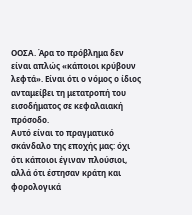ΟΟΣΑ. Άρα το πρόβλημα δεν είναι απλώς «κάποιοι κρύβουν λεφτά». Είναι ότι ο νόμος ο ίδιος ανταμείβει τη μετατροπή του εισοδήματος σε κεφαλαιακή πρόσοδο.
Αυτό είναι το πραγματικό σκάνδαλο της εποχής μας: όχι ότι κάποιοι έγιναν πλούσιοι, αλλά ότι έστησαν κράτη και φορολογικά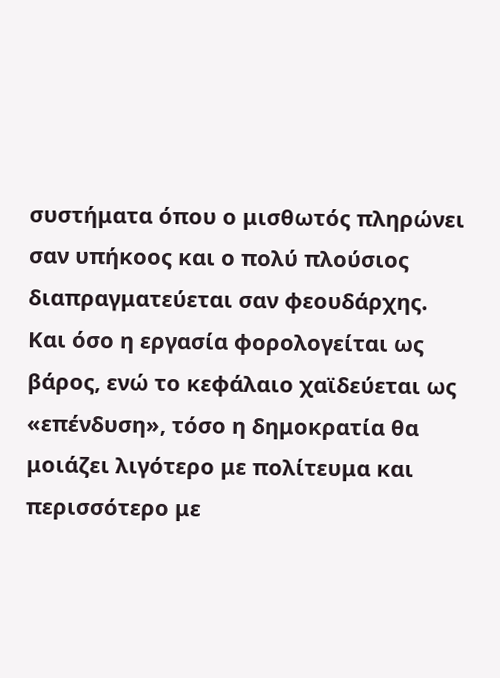συστήματα όπου ο μισθωτός πληρώνει σαν υπήκοος και ο πολύ πλούσιος διαπραγματεύεται σαν φεουδάρχης.
Και όσο η εργασία φορολογείται ως βάρος, ενώ το κεφάλαιο χαϊδεύεται ως «επένδυση», τόσο η δημοκρατία θα μοιάζει λιγότερο με πολίτευμα και περισσότερο με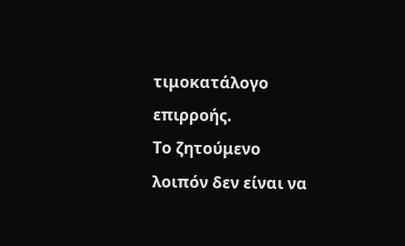τιμοκατάλογο επιρροής.
Το ζητούμενο λοιπόν δεν είναι να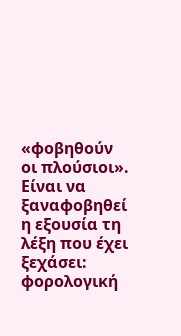«φοβηθούν οι πλούσιοι». Είναι να ξαναφοβηθεί η εξουσία τη λέξη που έχει ξεχάσει: φορολογική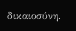δικαιοσύνη.